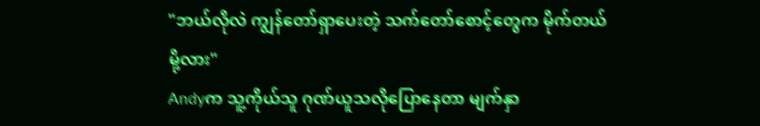"ဘယ်လိုလဲ ကျွန်တော်ရှာပေးတဲ့ သက်တော်စောင့်တွေက မိုက်တယ်မို့လား"
Andyက သူ့ကိုယ်သူ ဂုဏ်ယူသလိုပြောနေတာ မျက်နှာ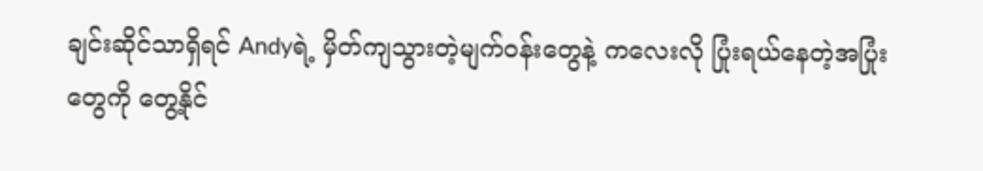ချင်းဆိုင်သာရှိရင် Andyရဲ့ မှိတ်ကျသွားတဲ့မျက်ဝန်းတွေနဲ့ ကလေးလို ပြုံးရယ်နေတဲ့အပြုံးတွေကို တွေ့နိုင်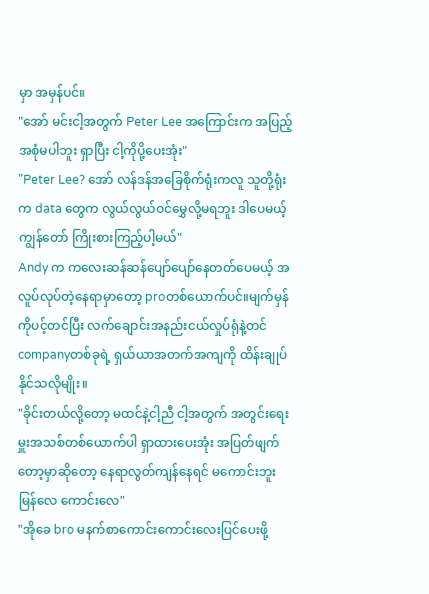မှာ အမှန်ပင်။
"အော် မင်းငါ့အတွက် Peter Lee အကြောင်းက အပြည့်အစုံမပါဘူး ရှာပြီး ငါ့ကိုပို့ပေးအုံး"
"Peter Lee? အော် လန်ဒန်အခြေစိုက်ရုံးကလူ သူတို့ရုံးက data တွေက လွယ်လွယ်ဝင်မွှေလို့မရဘူး ဒါပေမယ့် ကျွန်တော် ကြိုးစားကြည့်ပါ့မယ်"
Andy က ကလေးဆန်ဆန်ပျော်ပျော်နေတတ်ပေမယ့် အလူပ်လုပ်တဲ့နေရာမှာတော့ proတစ်ယောက်ပင်။မျက်မှန်ကိုပင့်တင်ပြီး လက်ချောင်းအနည်းငယ်လှုပ်ရုံနဲ့တင် companyတစ်ခုရဲ့ ရှယ်ယာအတက်အကျကို ထိန်းချုပ်နိုင်သလိုမျိုး။
"ခိုင်းတယ်လို့တော့ မထင်နဲ့ငါ့ညီ ငါ့အတွက် အတွင်းရေးမှူးအသစ်တစ်ယောက်ပါ ရှာထားပေးအုံး အပြတ်ဖျက်တော့မှာဆိုတော့ နေရာလွတ်ကျန်နေရင် မကောင်းဘူး မြန်လေ ကောင်းလေ"
"အိုခေ bro မနက်စာကောင်းကောင်းလေးပြင်ပေးဖို့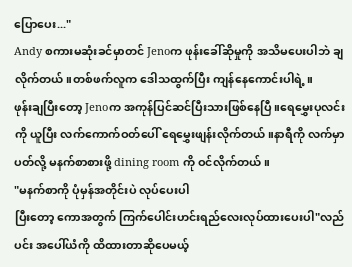ပြောပေး..."
Andy စကားမဆုံးခင်မှာတင် Jenoက ဖုန်းခေါ်ဆိုမှုကို အသိမပေးပါဘဲ ချလိုက်တယ်။တစ်ဖက်လူက ဒေါသထွက်ပြီး ကျန်နေကောင်းပါရဲ့။
ဖုန်းချပြီးတော့ Jenoက အကုန်ပြင်ဆင်ပြီးသားဖြစ်နေပြီ။ရေမွှေးပုလင်းကို ယူပြီး လက်ကောက်ဝတ်ပေါ် ရေမွှေးဖျန်းလိုက်တယ်။နာရီကို လက်မှာပတ်လို့ မနက်စာစားဖို့ dining room ကို ဝင်လိုက်တယ်။
"မနက်စာကို ပုံမှန်အတိုင်းပဲ လုပ်ပေးပါ
ပြီးတော့ ကောအတွက် ကြက်ပေါင်းဟင်းရည်လေးလုပ်ထားပေးပါ"လည်ပင်း အပေါ်ယံကို ထိထားတာဆိုပေမယ့်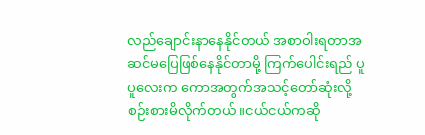လည်ချောင်းနာနေနိုင်တယ် အစာဝါးရတာအဆင်မပြေဖြစ်နေနိုင်တာမို့ ကြက်ပေါင်းရည် ပူပူလေးက ကောအတွက်အသင့်တော်ဆုံးလို့ စဉ်းစားမိလိုက်တယ်။ငယ်ငယ်ကဆို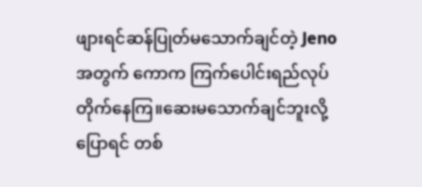ဖျားရင်ဆန်ပြုတ်မသောက်ချင်တဲ့ Jenoအတွက် ကောက ကြက်ပေါင်းရည်လုပ်တိုက်နေကြ။ဆေးမသောက်ချင်ဘူးလို့ပြောရင် တစ်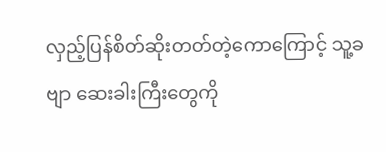လှည့်ပြန်စိတ်ဆိုးတတ်တဲ့ကောကြောင့် သူ့ခဗျာ ဆေးခါးကြီးတွေကို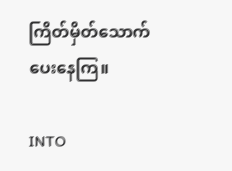ကြိတ်မှိတ်သောက်ပေးနေကြ။

INTO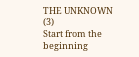THE UNKNOWN (3)
Start from the beginning